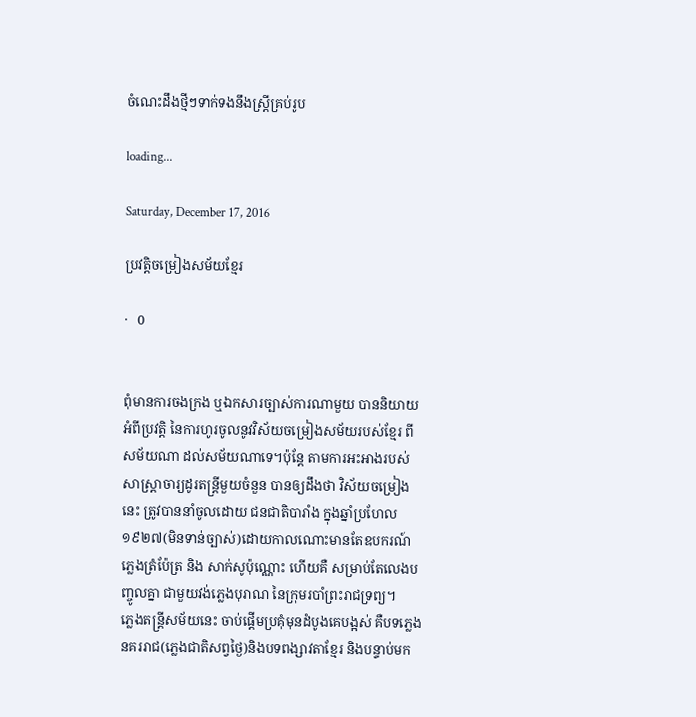ចំណេះដឹងថ្មីៗទាក់ទងនឹងស្ត្រីគ្រប់រូប

loading...

Saturday, December 17, 2016

ប្រវត្តិចម្រៀងសម័យខ្មែរ

·   0


ពុំមានការចងក្រង ឬឯកសារច្បាស់ការណាមួយ បាននិយាយអំពីប្រវត្តិ នៃការហូរចូលនូវវិស័យចម្រៀងសម័យរបស់ខ្មែរ ពីសម័យណា ដល់សម័យណាទេ។ប៉ុន្តែ តាមការអះអាងរបស់សាស្រ្តាចារ្យដូរតន្រ្តីមួយចំនួន បានឲ្យដឹងថា វិស័យចម្រៀងនេះ ត្រូវបាននាំចូលដោយ ជនជាតិបារាំង ក្នុងឆ្នាំប្រហែល១៩២៧(មិនទាន់ច្បាស់)ដោយកាលណោះមានតែឧបករណ៍ភ្លេងត្រំប៉ែត្រ និង សាក់សូប៉ុណ្ណោះ ហើយគឺ សម្រាប់តែលេងបញ្ចូលគ្នា ជាមួយវង់ភ្លេងបុរាណ នៃក្រុមរបាំព្រះរាជទ្រព្យ។
ភ្លេងតន្រ្តីសម័យនេះ ចាប់ផ្តើមប្រគុំមុនដំបូងគេបង្អស់ គឺបទភ្លេងនគររាជ(ភ្លេងជាតិសព្វថ្ងៃ)និងបទពង្សាវតាខ្មែរ និងបន្ទាប់មក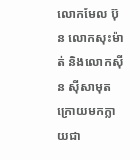លោកមែល ប៊ុន លោកសុះម៉ាត់ និងលោកស៊ីន ស៊ីសាមុត ក្រោយមកក្លាយជា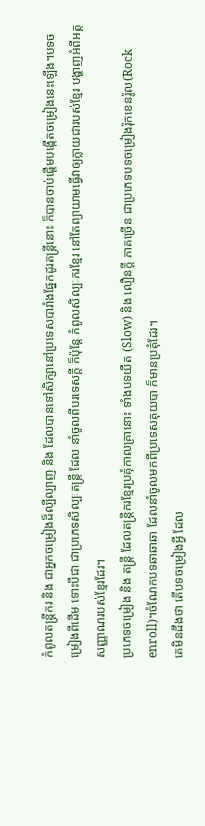កំពូលតន្រ្តីករ និង ជាអ្នកចម្រៀងដ៏ល្បីល្បាញ និង ដែលបានទៅសិក្សានៅប្រទេសបារាំងផ្នែកដូរតន្រ្តីនោះ ក៏បានចាប់ផ្តើមបង្កើតចម្រៀងនេះឡើង។បទចម្រៀងពីដើម ទោះបីជា ជាប្រភេទសិល្បៈតន្រ្តី ដែល នាំចូលពីបរទេសក្តី ក៏ប៉ុន្តែ កំពូលសិល្បៈករខ្មែរ នៅតែព្យាយាមធ្វើវាឲ្យក្លាយជារបស់ខ្មែរ បង្ហាញអំពីអត្តសញ្ញាណរបស់ខ្មែរដែរ។
ប្រភេទចម្រៀង និង តន្រ្តី ដែលតន្រ្តីករខ្មែរប្រគុំកាលគ្រានោះ ទាំងបទយឺត (Slow) និង លឿនក្តី ភាគច្រើន ជាប្រភេទបទចម្រៀងរ៉ុកខេនរ៉ូល(Rock enroll)។ចំណែកបទឆាឆាឆា ដែលនាំចូលមកពីប្រទេសគុយបា ក៏មានប្រគុំដែរ។
គេមិនដឹងថា តើបទចម្រៀងអ្វី ដែល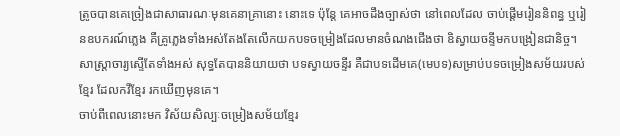ត្រូចបានគេច្រៀងជាសាធារណៈមុនគេនាគ្រានោះ នោះទេ ប៉ុន្តែ គេអាចដឹងច្បាស់ថា នៅពេលដែល ចាប់ផ្តើមរៀននិពន្ធ ឬរៀនឧបករណ៍ភ្លេង គឺគ្រូភ្លេងទាំងអស់តែងតែលើកយកបទចម្រៀងដែលមានចំណងជើងថា ឧិស្វាយចន្ទីមកបង្រៀនជានិច្ច។សាស្រ្តាចារ្យស្ទើតែទាំងអស់ សុទ្ធតែបាននិយាយថា បទស្វាយចន្ទីរ គឺជាបទដើមគេ(មេបទ)សម្រាប់បទចម្រៀងសម័យរបស់ខ្មែរ ដែលកវីខ្មែរ រកឃើញមុនគេ។
ចាប់ពីពេលនោះមក វិស័យសិល្បៈចម្រៀងសម័យខ្មែរ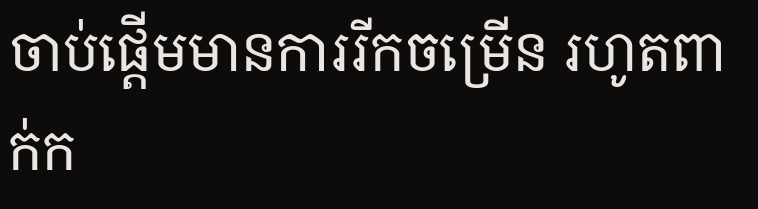ចាប់ផ្តើមមានការរីកចម្រើន រហូតពាក់ក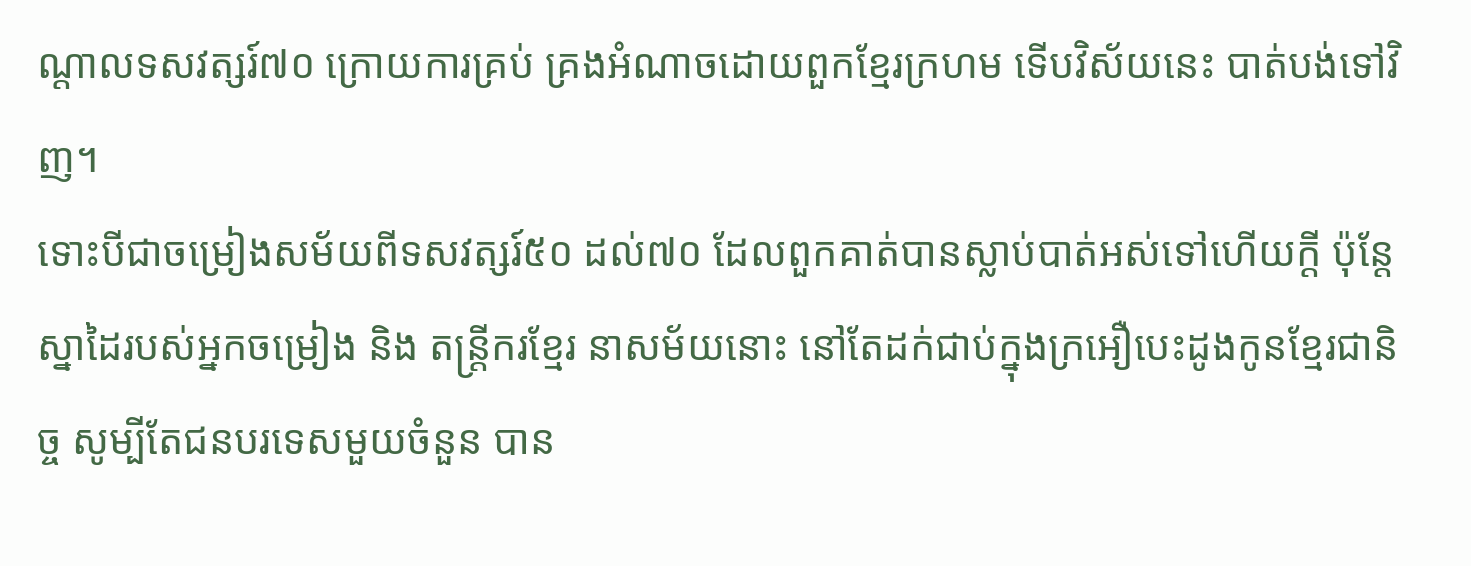ណ្តាលទសវត្សរ៍៧០ ក្រោយការគ្រប់ គ្រងអំណាចដោយពួកខ្មែរក្រហម ទើបវិស័យនេះ បាត់បង់ទៅវិញ។
ទោះបីជាចម្រៀងសម័យពីទសវត្សរ៍៥០ ដល់៧០ ដែលពួកគាត់បានស្លាប់បាត់អស់ទៅហើយក្តី ប៉ុន្តែ ស្នាដៃរបស់អ្នកចម្រៀង និង តន្រ្តីករខ្មែរ នាសម័យនោះ នៅតែដក់ជាប់ក្នុងក្រអឿបេះដូងកូនខ្មែរជានិច្ច សូម្បីតែជនបរទេសមួយចំនួន បាន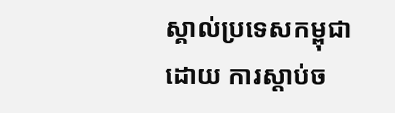ស្គាល់ប្រទេសកម្ពុជា ដោយ ការស្តាប់ច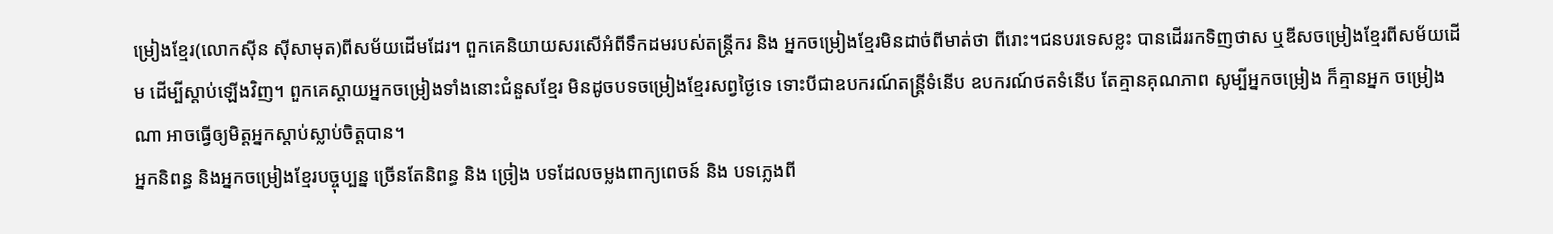ម្រៀងខ្មែរ(លោកស៊ីន ស៊ីសាមុត)ពីសម័យដើមដែរ។ ពួកគេនិយាយសរសើអំពីទឹកដមរបស់តន្រ្តីករ និង អ្នកចម្រៀងខ្មែរមិនដាច់ពីមាត់ថា ពីរោះ។ជនបរទេសខ្លះ បានដើររកទិញថាស ឬឌីសចម្រៀងខ្មែរពីសម័យដើម ដើម្បីស្តាប់ឡើងវិញ។ ពួកគេស្តាយអ្នកចម្រៀងទាំងនោះជំនួសខ្មែរ មិនដូចបទចម្រៀងខ្មែរសព្វថ្ងៃទេ ទោះបីជាឧបករណ៍តន្រ្តីទំនើប ឧបករណ៍ថតទំនើប តែគ្មានគុណភាព សូម្បីអ្នកចម្រៀង ក៏គ្មានអ្នក ចម្រៀងណា អាចធ្វើឲ្យមិត្តអ្នកស្តាប់ស្លាប់ចិត្តបាន។
អ្នកនិពន្ធ និងអ្នកចម្រៀងខ្មែរបច្ចុប្បន្ន ច្រើនតែនិពន្ធ និង ច្រៀង បទដែលចម្លងពាក្យពេចន៍ និង បទភ្លេងពី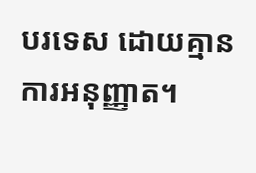បរទេស ដោយគ្មានការអនុញ្ញាត។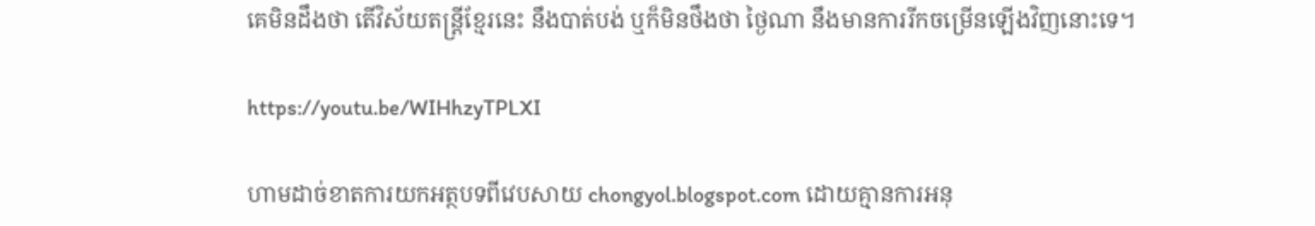គេមិនដឹងថា តើវិស័យតន្រ្តីខ្មែរនេះ នឹងបាត់បង់ ឬក៏មិនថឹងថា ថ្ងៃណា នឹងមានការរីកចម្រើនឡើងវិញនោះទេ។

https://youtu.be/WIHhzyTPLXI

ហាមដាច់ខាតការយកអត្ថបទពីវេបសាយ chongyol.blogspot.com ដោយគ្មានការអនុ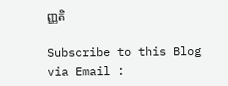ញ្ញតិ

Subscribe to this Blog via Email :